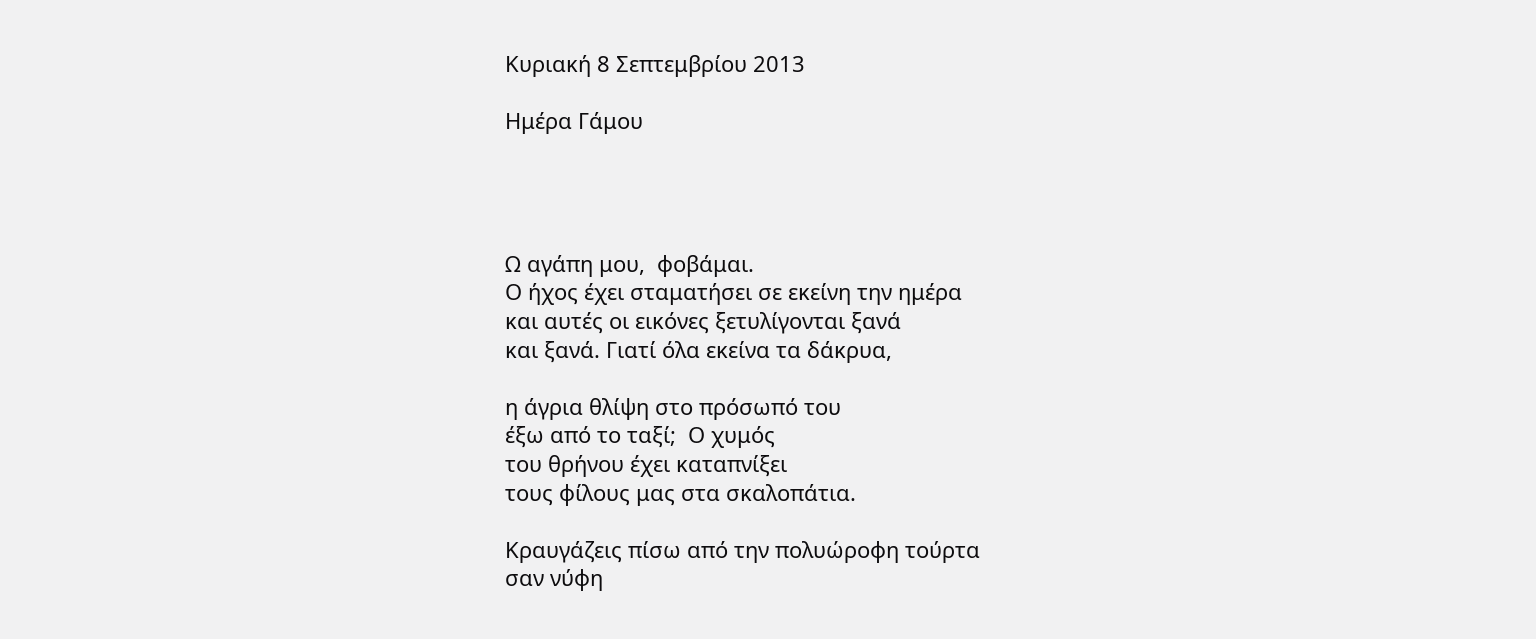Κυριακή 8 Σεπτεμβρίου 2013

Ημέρα Γάμου




Ω αγάπη μου,  φοβάμαι.
Ο ήχος έχει σταματήσει σε εκείνη την ημέρα
και αυτές οι εικόνες ξετυλίγονται ξανά
και ξανά. Γιατί όλα εκείνα τα δάκρυα,

η άγρια θλίψη στο πρόσωπό του
έξω από το ταξί;  Ο χυμός
του θρήνου έχει καταπνίξει
τους φίλους μας στα σκαλοπάτια.

Κραυγάζεις πίσω από την πολυώροφη τούρτα
σαν νύφη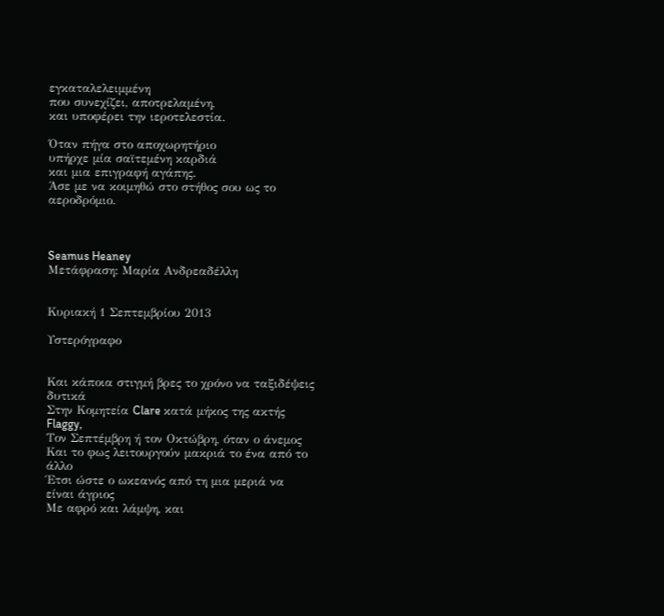εγκαταλελειμμένη
που συνεχίζει, αποτρελαμένη,
και υποφέρει την ιεροτελεστία.

Όταν πήγα στο αποχωρητήριο
υπήρχε μία σαϊτεμένη καρδιά
και μια επιγραφή αγάπης.
Άσε με να κοιμηθώ στο στήθος σου ως το αεροδρόμιο.



Seamus Heaney
Μετάφραση: Μαρία Ανδρεαδέλλη


Κυριακή 1 Σεπτεμβρίου 2013

Υστερόγραφο


Και κάποια στιγμή βρες το χρόνο να ταξιδέψεις δυτικά
Στην Κομητεία Clare κατά μήκος της ακτής Flaggy,
Τον Σεπτέμβρη ή τον Οκτώβρη, όταν ο άνεμος
Και το φως λειτουργούν μακριά το ένα από το άλλο
Έτσι ώστε ο ωκεανός από τη μια μεριά να είναι άγριος
Με αφρό και λάμψη, και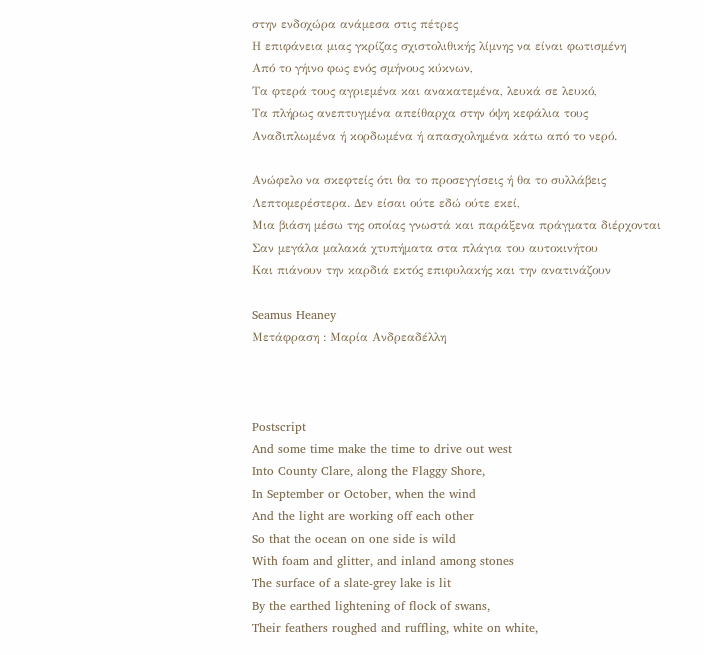στην ενδοχώρα ανάμεσα στις πέτρες
Η επιφάνεια μιας γκρίζας σχιστολιθικής λίμνης να είναι φωτισμένη
Από το γήινο φως ενός σμήνους κύκνων,
Τα φτερά τους αγριεμένα και ανακατεμένα, λευκά σε λευκό,
Τα πλήρως ανεπτυγμένα απείθαρχα στην όψη κεφάλια τους
Αναδιπλωμένα ή κορδωμένα ή απασχολημένα κάτω από το νερό.

Ανώφελο να σκεφτείς ότι θα το προσεγγίσεις ή θα το συλλάβεις
Λεπτομερέστερα. Δεν είσαι ούτε εδώ ούτε εκεί,
Μια βιάση μέσω της οποίας γνωστά και παράξενα πράγματα διέρχονται
Σαν μεγάλα μαλακά χτυπήματα στα πλάγια του αυτοκινήτου
Και πιάνουν την καρδιά εκτός επιφυλακής και την ανατινάζουν

Seamus Heaney
Μετάφραση : Μαρία Ανδρεαδέλλη



Postscript
And some time make the time to drive out west
Into County Clare, along the Flaggy Shore,
In September or October, when the wind
And the light are working off each other
So that the ocean on one side is wild
With foam and glitter, and inland among stones
The surface of a slate-grey lake is lit
By the earthed lightening of flock of swans,
Their feathers roughed and ruffling, white on white,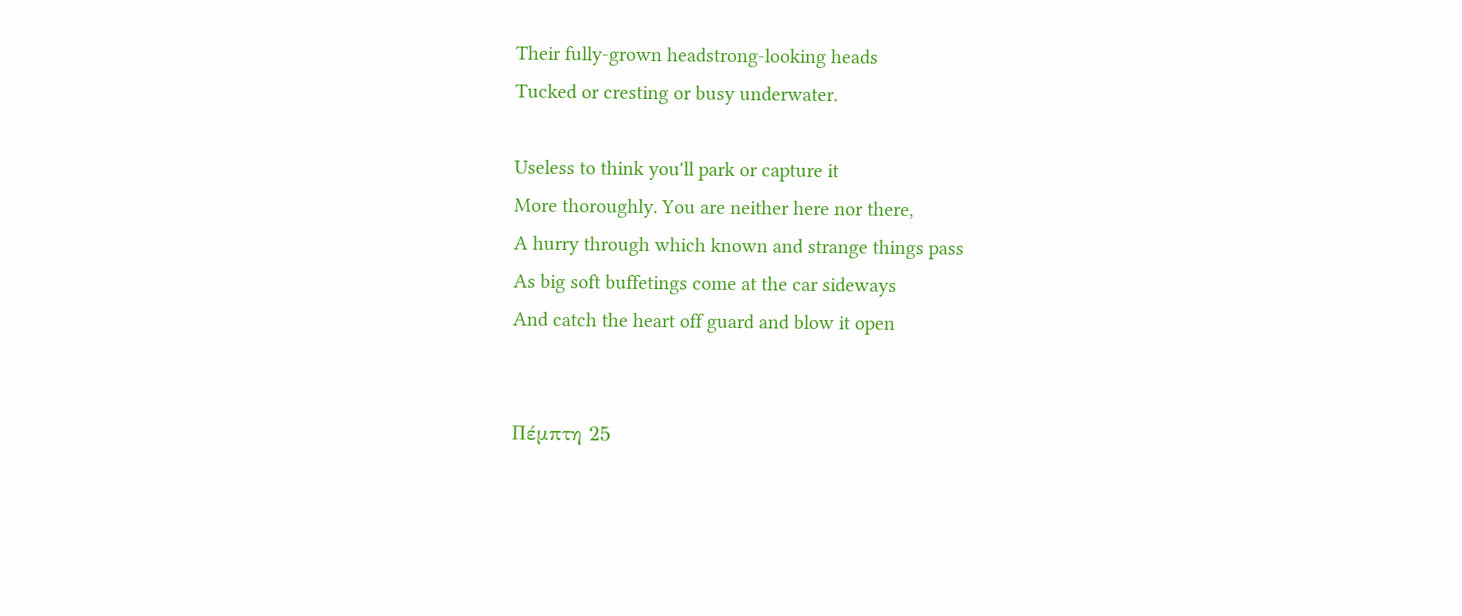Their fully-grown headstrong-looking heads
Tucked or cresting or busy underwater.

Useless to think you'll park or capture it
More thoroughly. You are neither here nor there,
A hurry through which known and strange things pass
As big soft buffetings come at the car sideways
And catch the heart off guard and blow it open


Πέμπτη 25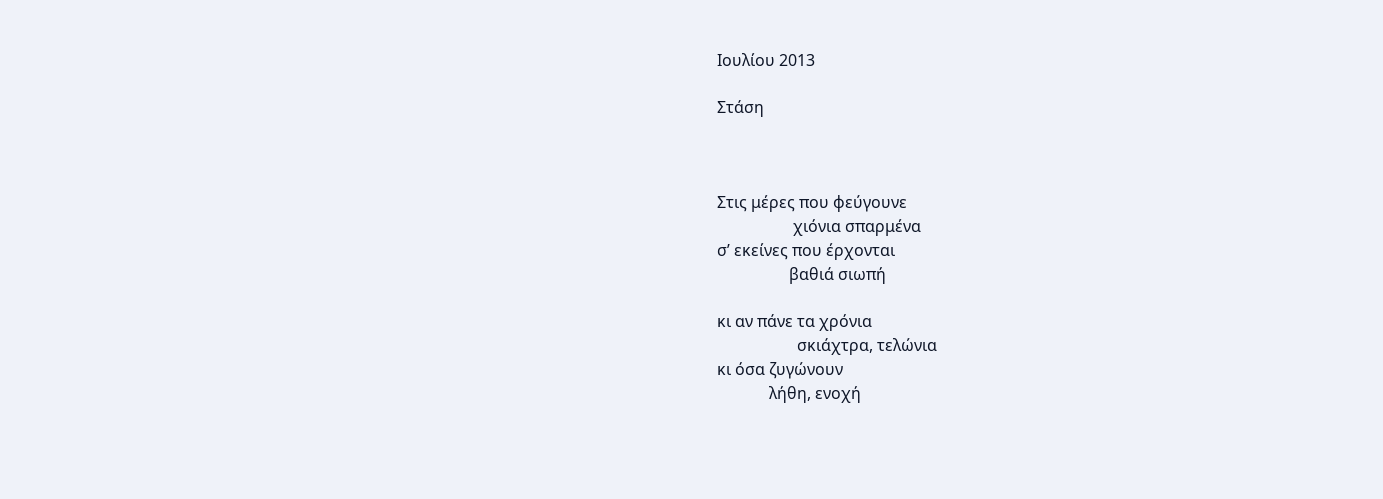Ιουλίου 2013

Στάση



Στις μέρες που φεύγουνε
                   χιόνια σπαρμένα
σ’ εκείνες που έρχονται
                  βαθιά σιωπή

κι αν πάνε τα χρόνια
                    σκιάχτρα, τελώνια
κι όσα ζυγώνουν
             λήθη, ενοχή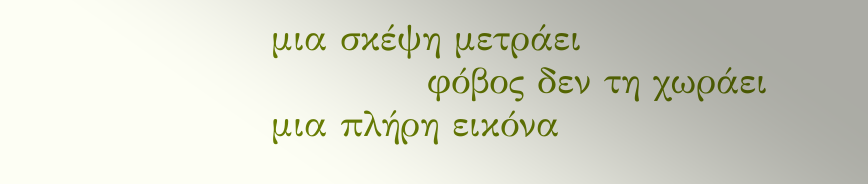μια σκέψη μετράει
            φόβος δεν τη χωράει
μια πλήρη εικόνα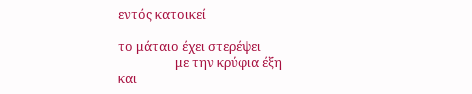εντός κατοικεί

το μάταιο έχει στερέψει
                   με την κρύφια έξη
και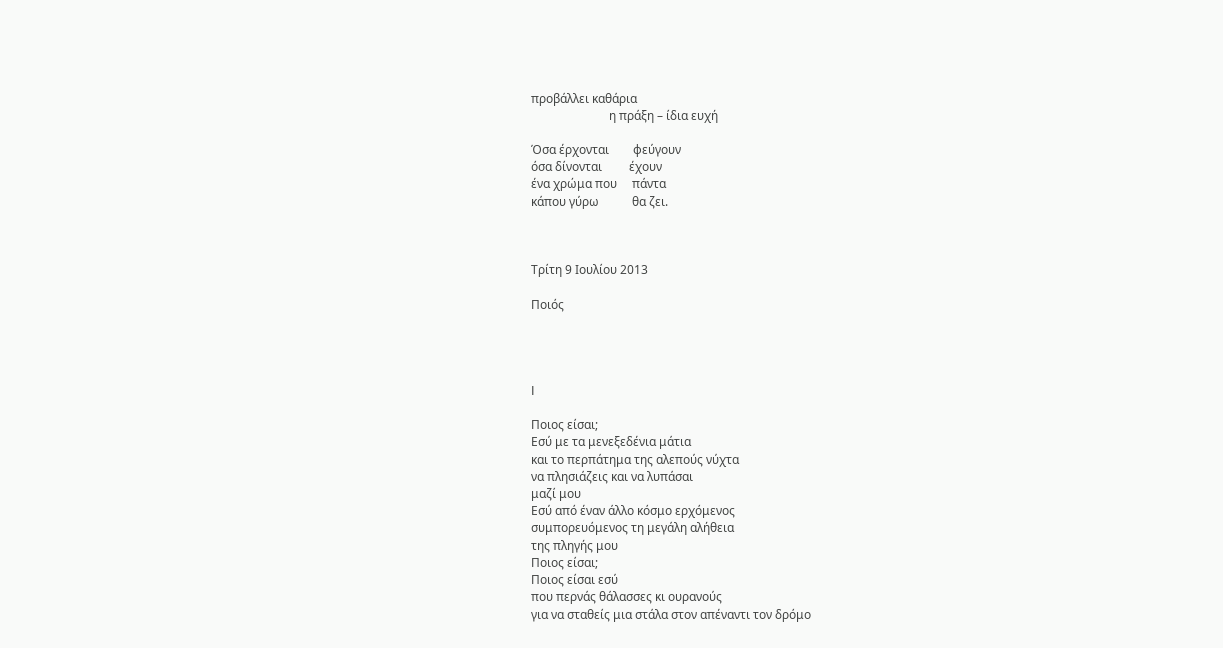προβάλλει καθάρια
                          η πράξη – ίδια ευχή

Όσα έρχονται        φεύγουν
όσα δίνονται         έχουν
ένα χρώμα που     πάντα
κάπου γύρω           θα ζει.



Τρίτη 9 Ιουλίου 2013

Ποιός




I

Ποιος είσαι;
Εσύ με τα μενεξεδένια μάτια
και το περπάτημα της αλεπούς νύχτα
να πλησιάζεις και να λυπάσαι
μαζί μου
Εσύ από έναν άλλο κόσμο ερχόμενος
συμπορευόμενος τη μεγάλη αλήθεια
της πληγής μου
Ποιος είσαι;
Ποιος είσαι εσύ
που περνάς θάλασσες κι ουρανούς
για να σταθείς μια στάλα στον απέναντι τον δρόμο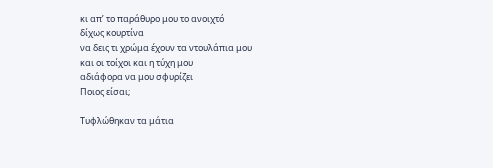κι απ’ το παράθυρο μου το ανοιχτό
δίχως κουρτίνα
να δεις τι χρώμα έχουν τα ντουλάπια μου
και οι τοίχοι και η τύχη μου
αδιάφορα να μου σφυρίζει
Ποιος είσαι;

Τυφλώθηκαν τα μάτια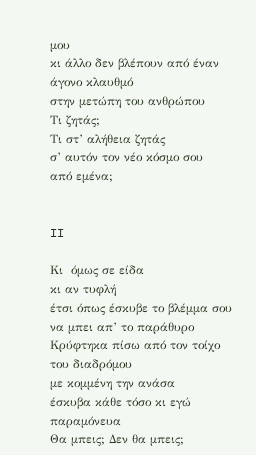μου
κι άλλο δεν βλέπουν από έναν άγονο κλαυθμό
στην μετώπη του ανθρώπου
Τι ζητάς;
Τι στ’ αλήθεια ζητάς
σ’ αυτόν τον νέο κόσμο σου
από εμένα;


II

Κι  όμως σε είδα
κι αν τυφλή
έτσι όπως έσκυβε το βλέμμα σου
να μπει απ’ το παράθυρο
Κρύφτηκα πίσω από τον τοίχο
του διαδρόμου
με κομμένη την ανάσα
έσκυβα κάθε τόσο κι εγώ
παραμόνευα
Θα μπεις; Δεν θα μπεις;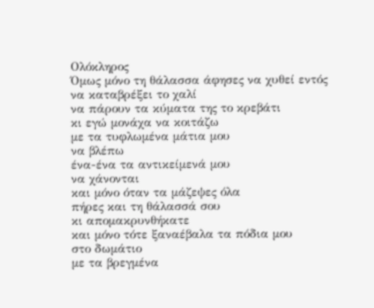Ολόκληρος
Όμως μόνο τη θάλασσα άφησες να χυθεί εντός
να καταβρέξει το χαλί
να πάρουν τα κύματα της το κρεβάτι
κι εγώ μονάχα να κοιτάζω
με τα τυφλωμένα μάτια μου
να βλέπω
ένα-ένα τα αντικείμενά μου
να χάνονται
και μόνο όταν τα μάζεψες όλα
πήρες και τη θάλασσά σου
κι απομακρυνθήκατε
και μόνο τότε ξαναέβαλα τα πόδια μου
στο δωμάτιο
με τα βρεγμένα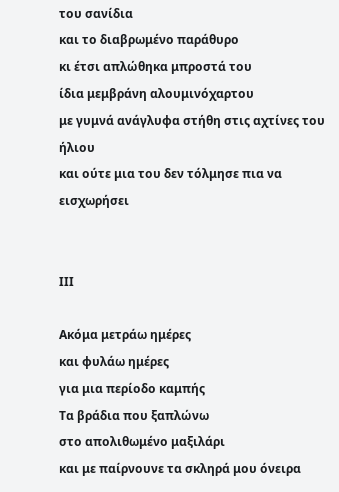του σανίδια
και το διαβρωμένο παράθυρο
κι έτσι απλώθηκα μπροστά του
ίδια μεμβράνη αλουμινόχαρτου
με γυμνά ανάγλυφα στήθη στις αχτίνες του ήλιου
και ούτε μια του δεν τόλμησε πια να εισχωρήσει


ΙΙΙ

Ακόμα μετράω ημέρες
και φυλάω ημέρες
για μια περίοδο καμπής
Τα βράδια που ξαπλώνω
στο απολιθωμένο μαξιλάρι
και με παίρνουνε τα σκληρά μου όνειρα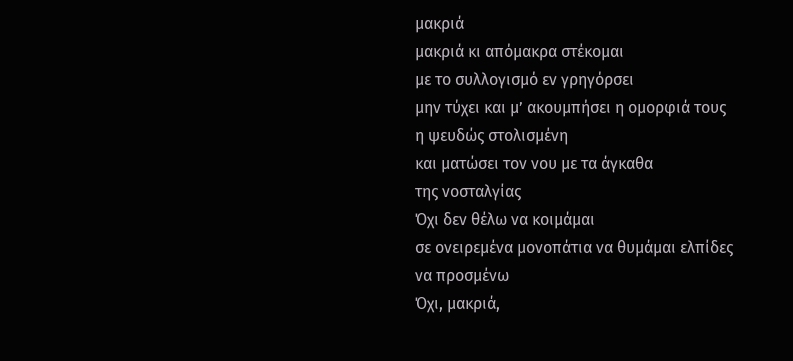μακριά
μακριά κι απόμακρα στέκομαι
με το συλλογισμό εν γρηγόρσει
μην τύχει και μ’ ακουμπήσει η ομορφιά τους
η ψευδώς στολισμένη
και ματώσει τον νου με τα άγκαθα
της νοσταλγίας
Όχι δεν θέλω να κοιμάμαι
σε ονειρεμένα μονοπάτια να θυμάμαι ελπίδες
να προσμένω
Όχι, μακριά,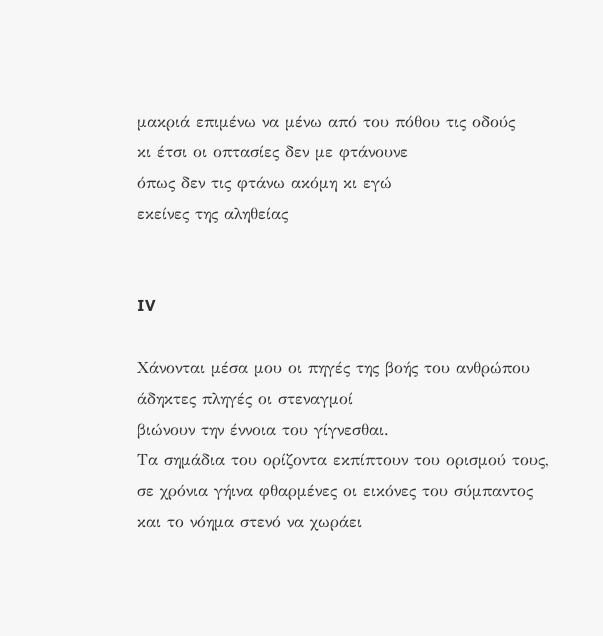μακριά επιμένω να μένω από του πόθου τις οδούς
κι έτσι οι οπτασίες δεν με φτάνουνε
όπως δεν τις φτάνω ακόμη κι εγώ
εκείνες της αληθείας


IV

Χάνονται μέσα μου οι πηγές της βοής του ανθρώπου
άδηκτες πληγές οι στεναγμοί
βιώνουν την έννοια του γίγνεσθαι.
Τα σημάδια του ορίζοντα εκπίπτουν του ορισμού τους,
σε χρόνια γήινα φθαρμένες οι εικόνες του σύμπαντος
και το νόημα στενό να χωράει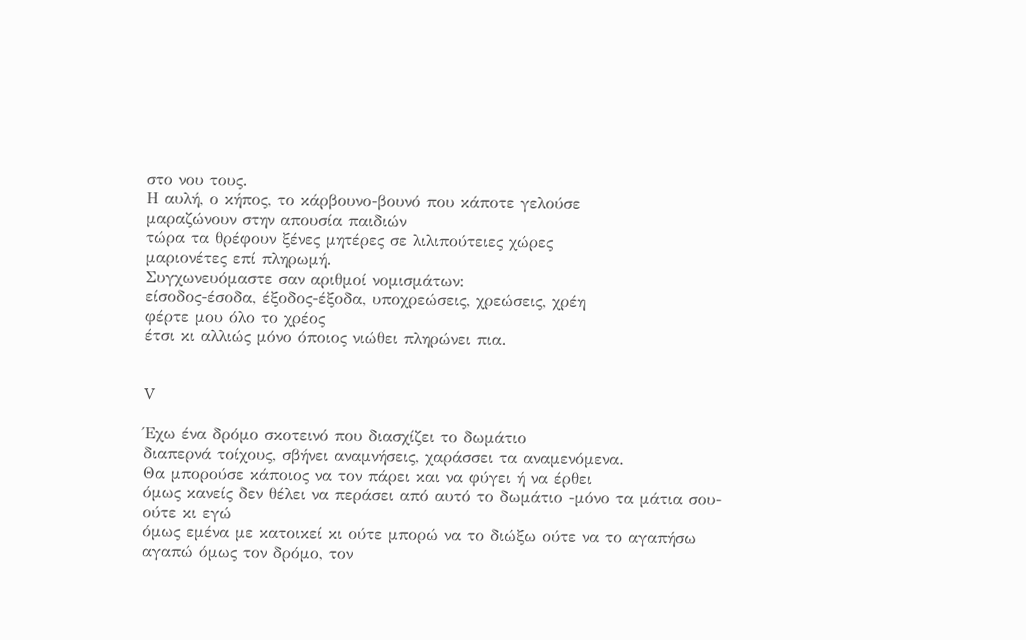στο νου τους.
Η αυλή, ο κήπος, το κάρβουνο-βουνό που κάποτε γελούσε
μαραζώνουν στην απουσία παιδιών
τώρα τα θρέφουν ξένες μητέρες σε λιλιπούτειες χώρες
μαριονέτες επί πληρωμή.
Συγχωνευόμαστε σαν αριθμοί νομισμάτων:
είσοδος-έσοδα, έξοδος-έξοδα, υποχρεώσεις, χρεώσεις, χρέη
φέρτε μου όλο το χρέος
έτσι κι αλλιώς μόνο όποιος νιώθει πληρώνει πια.


V

Έχω ένα δρόμο σκοτεινό που διασχίζει το δωμάτιο
διαπερνά τοίχους, σβήνει αναμνήσεις, χαράσσει τα αναμενόμενα.
Θα μπορούσε κάποιος να τον πάρει και να φύγει ή να έρθει
όμως κανείς δεν θέλει να περάσει από αυτό το δωμάτιο -μόνο τα μάτια σου-
ούτε κι εγώ
όμως εμένα με κατοικεί κι ούτε μπορώ να το διώξω ούτε να το αγαπήσω
αγαπώ όμως τον δρόμο, τον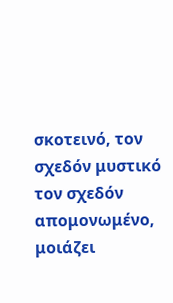σκοτεινό, τον σχεδόν μυστικό
τον σχεδόν απομονωμένο,
μοιάζει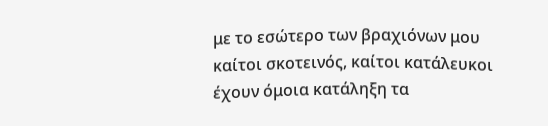με το εσώτερο των βραχιόνων μου
καίτοι σκοτεινός, καίτοι κατάλευκοι
έχουν όμοια κατάληξη τα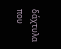δάχτυλα
που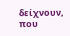δείχνουν, που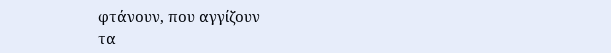φτάνουν, που αγγίζουν
τα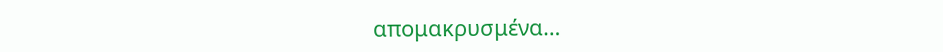απομακρυσμένα…